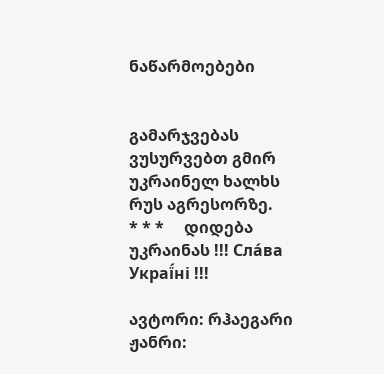ნაწარმოებები


გამარჯვებას ვუსურვებთ გმირ უკრაინელ ხალხს რუს აგრესორზე.     * * *     დიდება უკრაინას !!! Сла́ва Украї́ні !!!

ავტორი: რჰაეგარი
ჟანრი: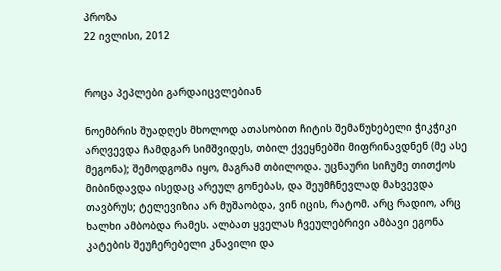პროზა
22 ივლისი, 2012


როცა პეპლები გარდაიცვლებიან

ნოემბრის შუადღეს მხოლოდ ათასობით ჩიტის შემაწუხებელი ჭიკჭიკი არღვევდა ჩამდგარ სიმშვიდეს, თბილ ქვეყნებში მიფრინავდნენ (მე ასე მეგონა); შემოდგომა იყო, მაგრამ თბილოდა. უცნაური სიჩუმე თითქოს მიბინდავდა ისედაც არეულ გონებას, და შეუმჩნევლად მახვევდა თავბრუს; ტელევიზია არ მუშაობდა, ვინ იცის, რატომ. არც რადიო, არც ხალხი ამბობდა რამეს. ალბათ ყველას ჩვეულებრივი ამბავი ეგონა კატების შეუჩერებელი კნავილი და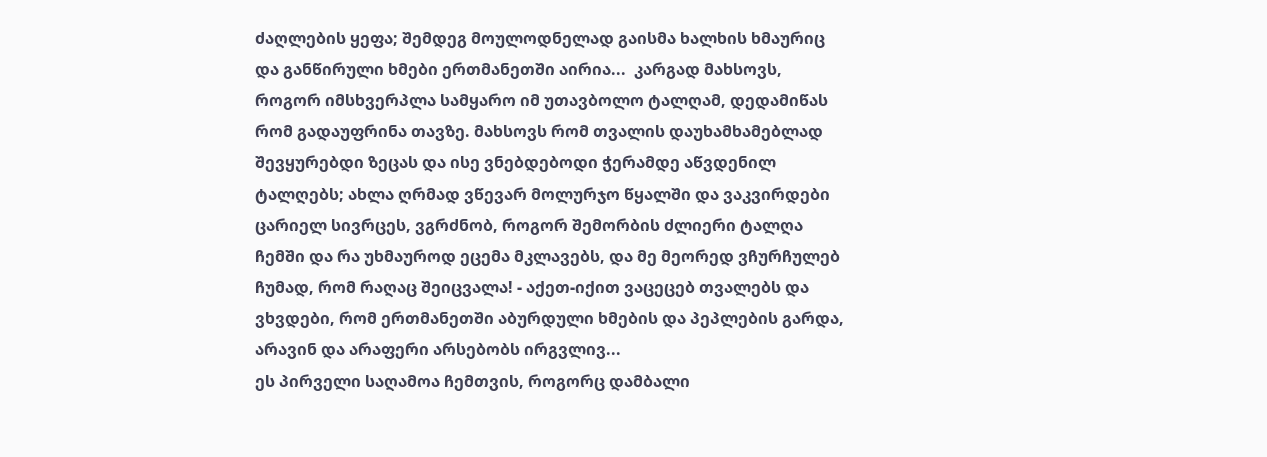ძაღლების ყეფა; შემდეგ მოულოდნელად გაისმა ხალხის ხმაურიც და განწირული ხმები ერთმანეთში აირია...  კარგად მახსოვს, როგორ იმსხვერპლა სამყარო იმ უთავბოლო ტალღამ, დედამიწას რომ გადაუფრინა თავზე. მახსოვს რომ თვალის დაუხამხამებლად შევყურებდი ზეცას და ისე ვნებდებოდი ჭერამდე აწვდენილ ტალღებს; ახლა ღრმად ვწევარ მოლურჯო წყალში და ვაკვირდები ცარიელ სივრცეს, ვგრძნობ, როგორ შემორბის ძლიერი ტალღა ჩემში და რა უხმაუროდ ეცემა მკლავებს, და მე მეორედ ვჩურჩულებ ჩუმად, რომ რაღაც შეიცვალა! - აქეთ-იქით ვაცეცებ თვალებს და ვხვდები, რომ ერთმანეთში აბურდული ხმების და პეპლების გარდა, არავინ და არაფერი არსებობს ირგვლივ...
ეს პირველი საღამოა ჩემთვის, როგორც დამბალი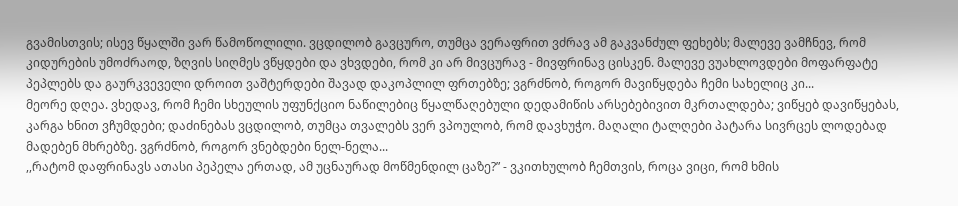გვამისთვის; ისევ წყალში ვარ წამოწოლილი. ვცდილობ გავცურო, თუმცა ვერაფრით ვძრავ ამ გაკვანძულ ფეხებს; მალევე ვამჩნევ, რომ კიდურების უმოძრაოდ, ზღვის სიღმეს ვწყდები და ვხვდები, რომ კი არ მივცურავ - მივფრინავ ცისკენ. მალევე ვუახლოვდები მოფარფატე პეპლებს და გაურკვეველი დროით ვაშტერდები შავად დაკოპლილ ფრთებზე; ვგრძნობ, როგორ მავიწყდება ჩემი სახელიც კი...
მეორე დღეა. ვხედავ, რომ ჩემი სხეულის უფუნქციო ნაწილებიც წყალწაღებული დედამიწის არსებებივით მკრთალდება; ვიწყებ დავიწყებას, კარგა ხნით ვჩუმდები; დაძინებას ვცდილობ, თუმცა თვალებს ვერ ვპოულობ, რომ დავხუჭო. მაღალი ტალღები პატარა სივრცეს ლოდებად მადებენ მხრებზე. ვგრძნობ, როგორ ვნებდები ნელ-ნელა...
,,რატომ დაფრინავს ათასი პეპელა ერთად, ამ უცნაურად მოწმენდილ ცაზე?” - ვკითხულობ ჩემთვის, როცა ვიცი, რომ ხმის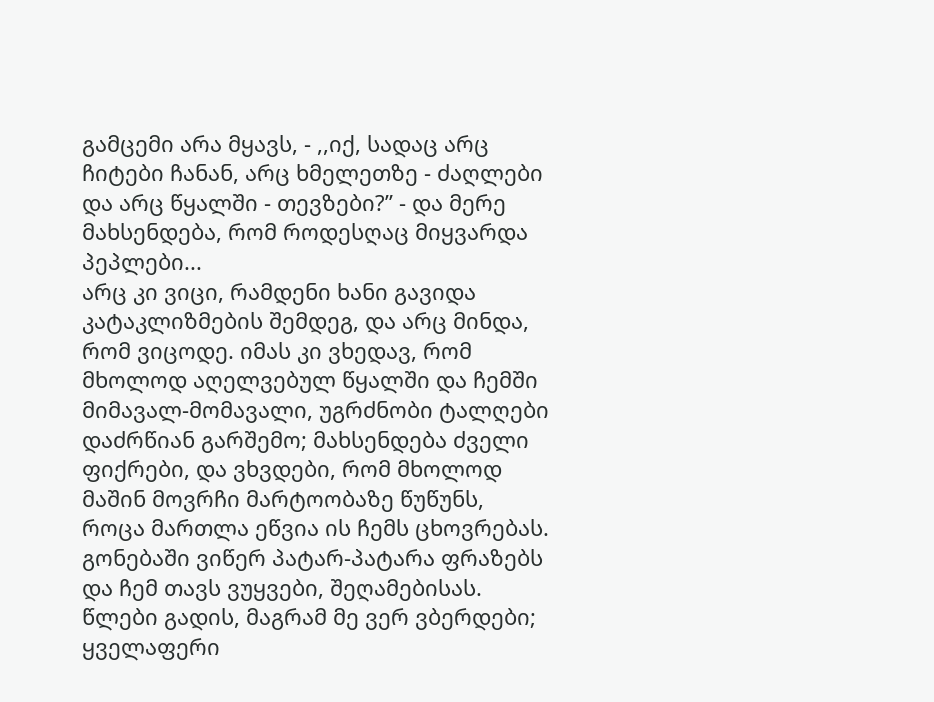გამცემი არა მყავს, - ,,იქ, სადაც არც ჩიტები ჩანან, არც ხმელეთზე - ძაღლები და არც წყალში - თევზები?” - და მერე მახსენდება, რომ როდესღაც მიყვარდა პეპლები...
არც კი ვიცი, რამდენი ხანი გავიდა კატაკლიზმების შემდეგ, და არც მინდა, რომ ვიცოდე. იმას კი ვხედავ, რომ მხოლოდ აღელვებულ წყალში და ჩემში მიმავალ-მომავალი, უგრძნობი ტალღები დაძრწიან გარშემო; მახსენდება ძველი ფიქრები, და ვხვდები, რომ მხოლოდ მაშინ მოვრჩი მარტოობაზე წუწუნს, როცა მართლა ეწვია ის ჩემს ცხოვრებას. გონებაში ვიწერ პატარ-პატარა ფრაზებს და ჩემ თავს ვუყვები, შეღამებისას. წლები გადის, მაგრამ მე ვერ ვბერდები; ყველაფერი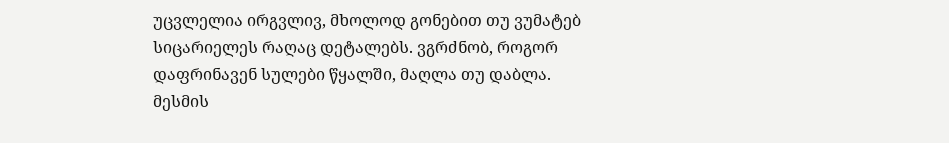უცვლელია ირგვლივ, მხოლოდ გონებით თუ ვუმატებ სიცარიელეს რაღაც დეტალებს. ვგრძნობ, როგორ დაფრინავენ სულები წყალში, მაღლა თუ დაბლა. მესმის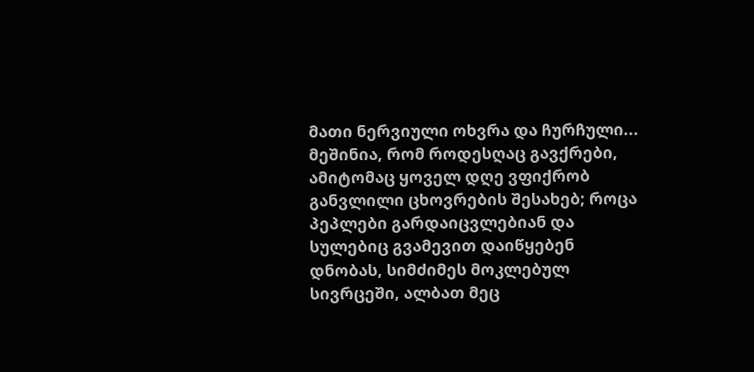მათი ნერვიული ოხვრა და ჩურჩული... მეშინია, რომ როდესღაც გავქრები, ამიტომაც ყოველ დღე ვფიქრობ განვლილი ცხოვრების შესახებ; როცა პეპლები გარდაიცვლებიან და სულებიც გვამევით დაიწყებენ დნობას, სიმძიმეს მოკლებულ სივრცეში, ალბათ მეც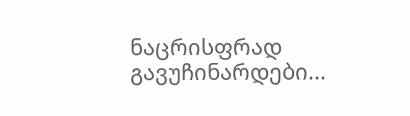ნაცრისფრად გავუჩინარდები...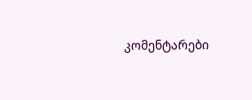კომენტარები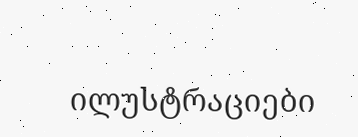ილუსტრაციები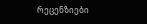რეცენზიები